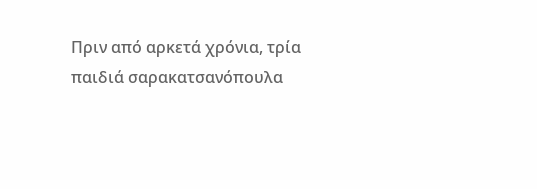Πριν από αρκετά χρόνια, τρία
παιδιά σαρακατσανόπουλα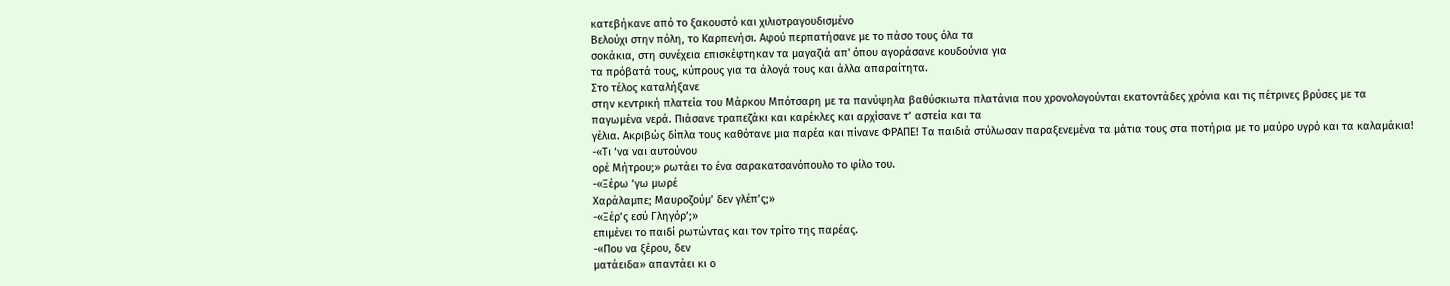κατεβήκανε από το ξακουστό και χιλιοτραγουδισμένο
Βελούχι στην πόλη, το Καρπενήσι. Αφού περπατήσανε με το πάσο τους όλα τα
σοκάκια, στη συνέχεια επισκέφτηκαν τα μαγαζιά απ' όπου αγοράσανε κουδούνια για
τα πρόβατά τους, κύπρους για τα άλογά τους και άλλα απαραίτητα.
Στο τέλος καταλήξανε
στην κεντρική πλατεία του Μάρκου Μπότσαρη με τα πανύψηλα βαθύσκιωτα πλατάνια που χρονολογούνται εκατοντάδες χρόνια και τις πέτρινες βρύσες με τα
παγωμένα νερά. Πιάσανε τραπεζάκι και καρέκλες και αρχίσανε τ’ αστεία και τα
γέλια. Ακριβώς δίπλα τους καθότανε μια παρέα και πίνανε ΦΡΑΠΕ! Τα παιδιά στύλωσαν παραξενεμένα τα μάτια τους στα ποτήρια με το μαύρο υγρό και τα καλαμάκια!
-«Τι ‘να ναι αυτούνου
ορέ Μήτρου;» ρωτάει το ένα σαρακατσανόπουλο το φίλο του.
-«Ξέρω ‘γω μωρέ
Χαράλαμπε; Μαυροζούμ’ δεν γλέπ’ς;»
-«Ξέρ’ς εσύ Γληγόρ’;»
επιμένει το παιδί ρωτώντας και τον τρίτο της παρέας.
-«Που να ξέρου, δεν
ματάειδα» απαντάει κι ο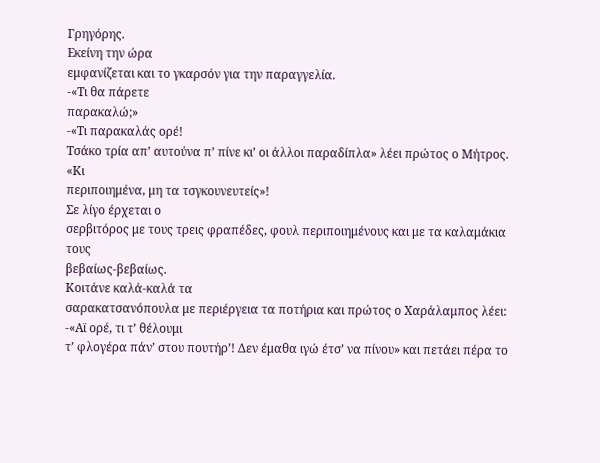Γρηγόρης.
Εκείνη την ώρα
εμφανίζεται και το γκαρσόν για την παραγγελία.
-«Τι θα πάρετε
παρακαλώ;»
-«Τι παρακαλάς ορέ!
Τσάκο τρία απ’ αυτούνα π’ πίνε κι’ οι άλλοι παραδίπλα» λέει πρώτος ο Μήτρος. «Κι
περιποιημένα, μη τα τσγκουνευτείς»!
Σε λίγο έρχεται ο
σερβιτόρος με τους τρεις φραπέδες, φουλ περιποιημένους και με τα καλαμάκια τους
βεβαίως-βεβαίως.
Κοιτάνε καλά-καλά τα
σαρακατσανόπουλα με περιέργεια τα ποτήρια και πρώτος ο Χαράλαμπος λέει:
-«Αϊ ορέ, τι τ’ θέλουμι
τ’ φλογέρα πάν’ στου πουτήρ’! Δεν έμαθα ιγώ έτσ’ να πίνου» και πετάει πέρα το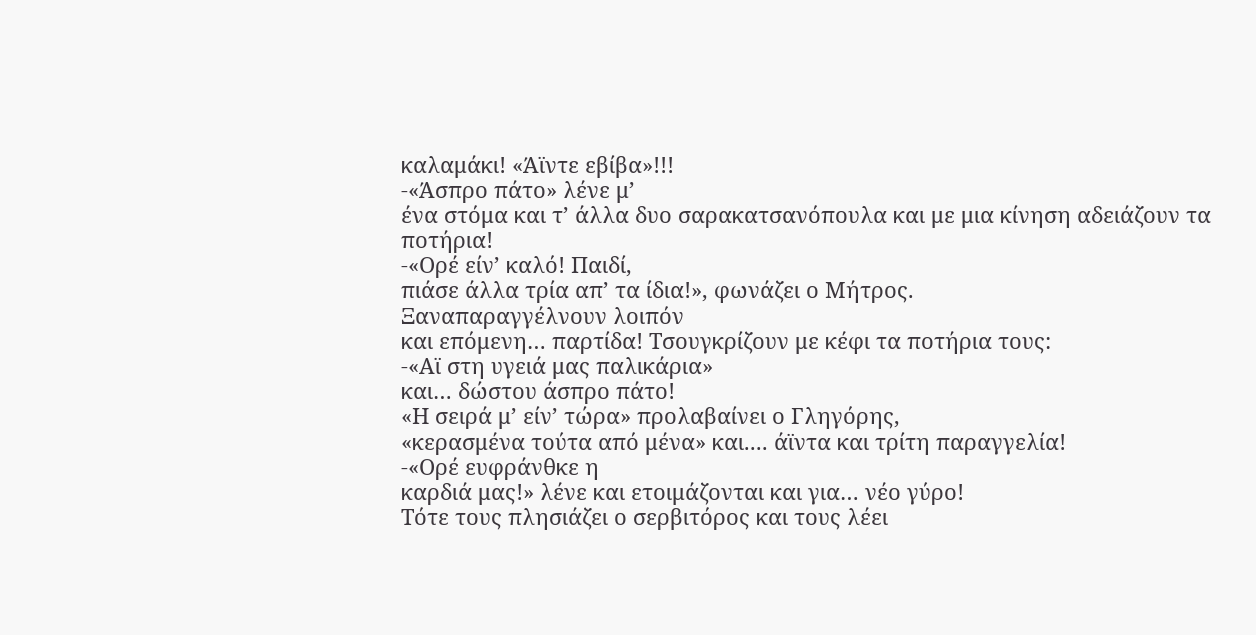καλαμάκι! «Άϊντε εβίβα»!!!
-«Άσπρο πάτο» λένε μ’
ένα στόμα και τ’ άλλα δυο σαρακατσανόπουλα και με μια κίνηση αδειάζουν τα
ποτήρια!
-«Ορέ είν’ καλό! Παιδί,
πιάσε άλλα τρία απ’ τα ίδια!», φωνάζει ο Μήτρος.
Ξαναπαραγγέλνουν λοιπόν
και επόμενη… παρτίδα! Τσουγκρίζουν με κέφι τα ποτήρια τους:
-«Αϊ στη υγειά μας παλικάρια»
και… δώστου άσπρο πάτο!
«Η σειρά μ’ είν’ τώρα» προλαβαίνει ο Γληγόρης,
«κερασμένα τούτα από μένα» και.... άϊντα και τρίτη παραγγελία!
-«Ορέ ευφράνθκε η
καρδιά μας!» λένε και ετοιμάζονται και για… νέο γύρο!
Τότε τους πλησιάζει ο σερβιτόρος και τους λέει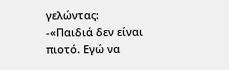γελώντας:
-«Παιδιά δεν είναι
πιοτό. Εγώ να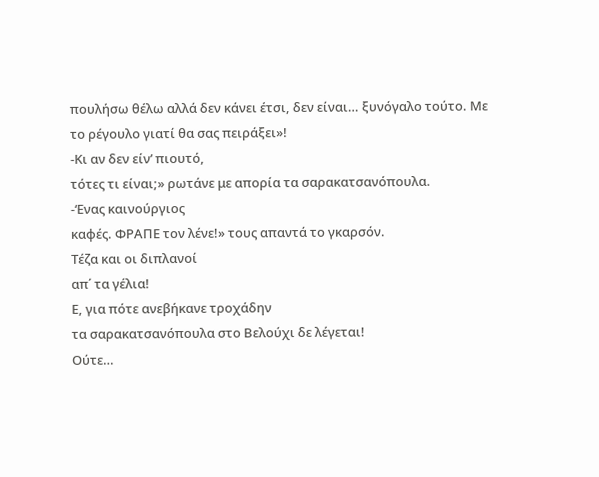πουλήσω θέλω αλλά δεν κάνει έτσι, δεν είναι… ξυνόγαλο τούτο. Με
το ρέγουλο γιατί θα σας πειράξει»!
-Κι αν δεν είν’ πιουτό,
τότες τι είναι;» ρωτάνε με απορία τα σαρακατσανόπουλα.
-‘Ενας καινούργιος
καφές. ΦΡΑΠΕ τον λένε!» τους απαντά το γκαρσόν.
Τέζα και οι διπλανοί
απ΄ τα γέλια!
Ε, για πότε ανεβήκανε τροχάδην
τα σαρακατσανόπουλα στο Βελούχι δε λέγεται!
Ούτε…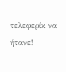τελεφερίκ να ήτανε!